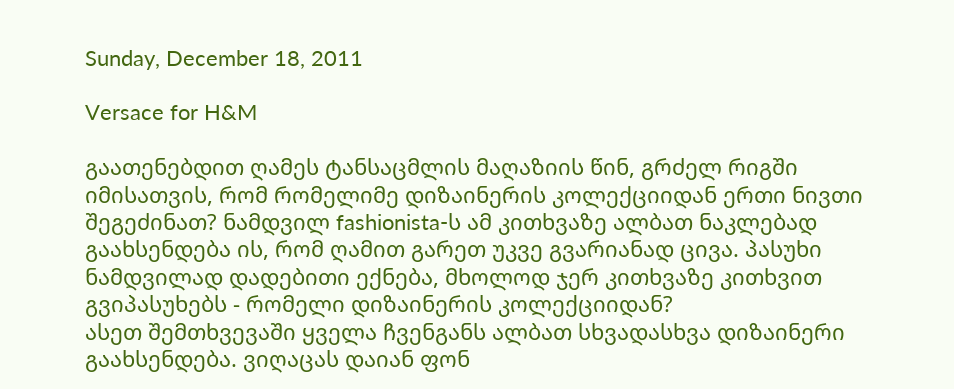Sunday, December 18, 2011

Versace for H&M

გაათენებდით ღამეს ტანსაცმლის მაღაზიის წინ, გრძელ რიგში იმისათვის, რომ რომელიმე დიზაინერის კოლექციიდან ერთი ნივთი შეგეძინათ? ნამდვილ fashionista-ს ამ კითხვაზე ალბათ ნაკლებად გაახსენდება ის, რომ ღამით გარეთ უკვე გვარიანად ცივა. პასუხი ნამდვილად დადებითი ექნება, მხოლოდ ჯერ კითხვაზე კითხვით გვიპასუხებს - რომელი დიზაინერის კოლექციიდან?
ასეთ შემთხვევაში ყველა ჩვენგანს ალბათ სხვადასხვა დიზაინერი გაახსენდება. ვიღაცას დაიან ფონ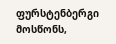ფურსტენბერგი მოსწონს,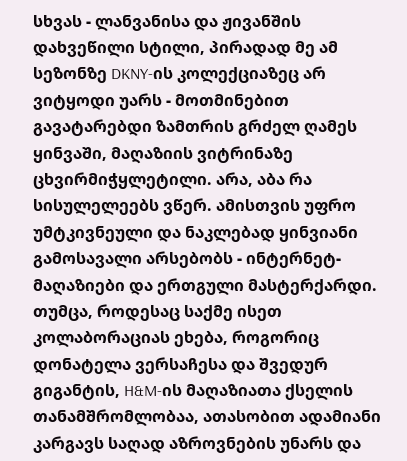სხვას - ლანვანისა და ჟივანშის დახვეწილი სტილი, პირადად მე ამ სეზონზე DKNY-ის კოლექციაზეც არ ვიტყოდი უარს - მოთმინებით გავატარებდი ზამთრის გრძელ ღამეს ყინვაში, მაღაზიის ვიტრინაზე ცხვირმიჭყლეტილი. არა, აბა რა სისულელეებს ვწერ. ამისთვის უფრო უმტკივნეული და ნაკლებად ყინვიანი გამოსავალი არსებობს - ინტერნეტ-მაღაზიები და ერთგული მასტერქარდი. თუმცა, როდესაც საქმე ისეთ კოლაბორაციას ეხება, როგორიც დონატელა ვერსაჩესა და შვედურ გიგანტის, H&M-ის მაღაზიათა ქსელის თანამშრომლობაა, ათასობით ადამიანი კარგავს საღად აზროვნების უნარს და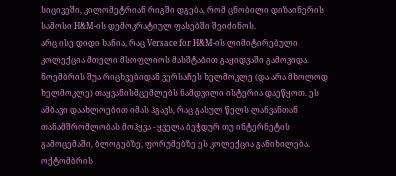სიცივეში, კილომეტრიან რიგში დგება, რომ ცნობილი დიზაინერის სამოსი H&M-ის დემოკრატიულ ფასებში შეიძინოს.
არც ისე დიდი ხანია, რაც Versace for H&M-ის ლიმიტირებული კოლექცია მთელი მსოფლიოს მასშტაბით გაყიდვაში გამოვიდა. ნოემბრის შუა რიცხვებიდან ვერსაჩეს ხელმოკლე (და არა მხოლოდ ხელმოკლე) თაყვანისმცემლებს ნამდვილი ისტერია დაეწყოთ. ეს ამბავი დაახლოებით იმას ჰგავს, რაც გასულ წელს ლანვანთან თანამშრომლობას მოჰყვა - ყველა ბეჭდურ თუ ინტერნეტის გამოცემაში, ბლოგებზე, ფორუმებზე ეს კოლექცია განიხილება. ოქტომბრის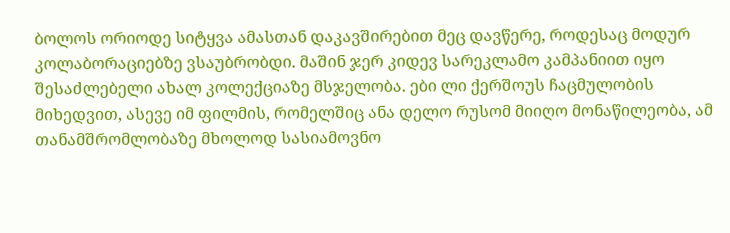ბოლოს ორიოდე სიტყვა ამასთან დაკავშირებით მეც დავწერე, როდესაც მოდურ კოლაბორაციებზე ვსაუბრობდი. მაშინ ჯერ კიდევ სარეკლამო კამპანიით იყო შესაძლებელი ახალ კოლექციაზე მსჯელობა. ები ლი ქერშოუს ჩაცმულობის მიხედვით, ასევე იმ ფილმის, რომელშიც ანა დელო რუსომ მიიღო მონაწილეობა, ამ თანამშრომლობაზე მხოლოდ სასიამოვნო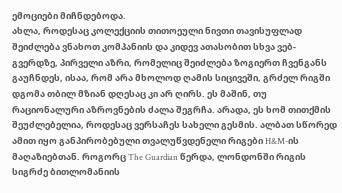ემოციები მიჩნდებოდა.
ახლა, როდესაც კოლექციის თითოეული ნივთი თავისუფლად შეიძლება ვნახოთ კომპანიის და კიდევ ათასობით სხვა ვებ-გვერდზე, პირველი აზრი, რომელიც შეიძლება ზოგიერთ ჩვენგანს გაუჩნდეს, ისაა, რომ არა მხოლოდ ღამის სიცივეში, გრძელ რიგში დგომა თბილ მზიან დღესაც კი არ ღირს. ეს მაშინ, თუ რაციონალური აზროვნების ძალა შეგრჩა. არადა, ეს ხომ თითქმის შეუძლებელია, როდესაც ვერსაჩეს სახელი გესმის. ალბათ სწორედ ამით იყო განპირობებული თვალუწვდენელი რიგები H&M-ის მაღაზიებთან. როგორც The Guardian წერდა, ლონდონში რიგის სიგრძე ბითლომანიის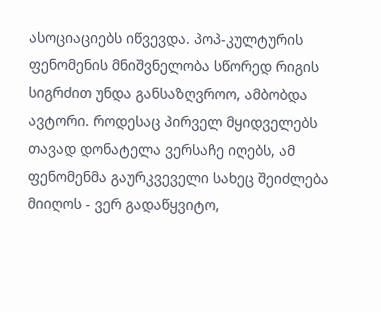ასოციაციებს იწვევდა. პოპ-კულტურის ფენომენის მნიშვნელობა სწორედ რიგის სიგრძით უნდა განსაზღვროო, ამბობდა ავტორი. როდესაც პირველ მყიდველებს თავად დონატელა ვერსაჩე იღებს, ამ ფენომენმა გაურკვეველი სახეც შეიძლება მიიღოს - ვერ გადაწყვიტო,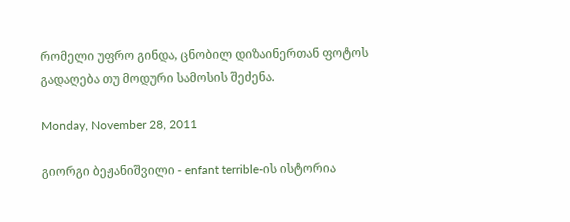რომელი უფრო გინდა, ცნობილ დიზაინერთან ფოტოს გადაღება თუ მოდური სამოსის შეძენა.

Monday, November 28, 2011

გიორგი ბეჟანიშვილი - enfant terrible-ის ისტორია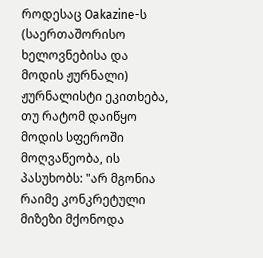როდესაც Oakazine-ს (საერთაშორისო ხელოვნებისა და მოდის ჟურნალი) ჟურნალისტი ეკითხება, თუ რატომ დაიწყო მოდის სფეროში მოღვაწეობა, ის პასუხობს: "არ მგონია რაიმე კონკრეტული მიზეზი მქონოდა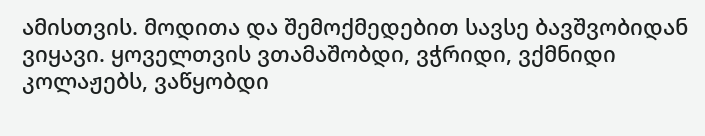ამისთვის. მოდითა და შემოქმედებით სავსე ბავშვობიდან ვიყავი. ყოველთვის ვთამაშობდი, ვჭრიდი, ვქმნიდი კოლაჟებს, ვაწყობდი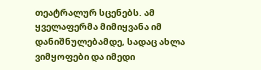თეატრალურ სცენებს. ამ ყველაფერმა მიმიყვანა იმ დანიშნულებამდე, სადაც ახლა ვიმყოფები და იმედი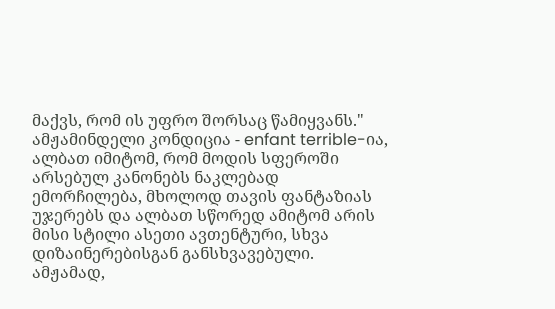მაქვს, რომ ის უფრო შორსაც წამიყვანს."
ამჟამინდელი კონდიცია - enfant terrible-ია, ალბათ იმიტომ, რომ მოდის სფეროში არსებულ კანონებს ნაკლებად ემორჩილება, მხოლოდ თავის ფანტაზიას უჯერებს და ალბათ სწორედ ამიტომ არის მისი სტილი ასეთი ავთენტური, სხვა დიზაინერებისგან განსხვავებული. ამჟამად,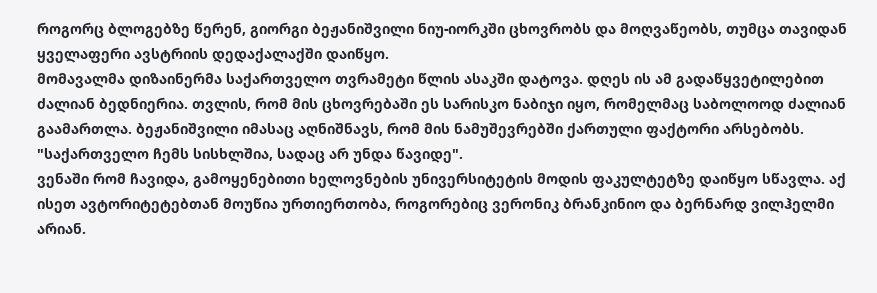როგორც ბლოგებზე წერენ, გიორგი ბეჟანიშვილი ნიუ-იორკში ცხოვრობს და მოღვაწეობს, თუმცა თავიდან ყველაფერი ავსტრიის დედაქალაქში დაიწყო.
მომავალმა დიზაინერმა საქართველო თვრამეტი წლის ასაკში დატოვა. დღეს ის ამ გადაწყვეტილებით ძალიან ბედნიერია. თვლის, რომ მის ცხოვრებაში ეს სარისკო ნაბიჯი იყო, რომელმაც საბოლოოდ ძალიან გაამართლა. ბეჟანიშვილი იმასაც აღნიშნავს, რომ მის ნამუშევრებში ქართული ფაქტორი არსებობს. "საქართველო ჩემს სისხლშია, სადაც არ უნდა წავიდე".
ვენაში რომ ჩავიდა, გამოყენებითი ხელოვნების უნივერსიტეტის მოდის ფაკულტეტზე დაიწყო სწავლა. აქ ისეთ ავტორიტეტებთან მოუწია ურთიერთობა, როგორებიც ვერონიკ ბრანკინიო და ბერნარდ ვილჰელმი არიან.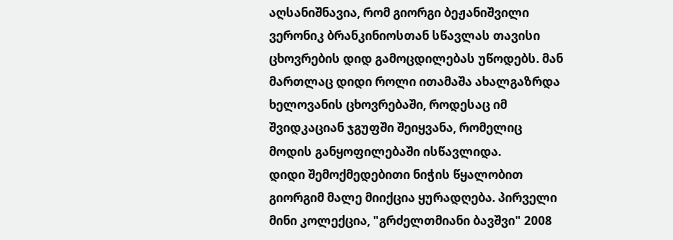აღსანიშნავია, რომ გიორგი ბეჟანიშვილი ვერონიკ ბრანკინიოსთან სწავლას თავისი ცხოვრების დიდ გამოცდილებას უწოდებს. მან მართლაც დიდი როლი ითამაშა ახალგაზრდა ხელოვანის ცხოვრებაში, როდესაც იმ შვიდკაციან ჯგუფში შეიყვანა, რომელიც მოდის განყოფილებაში ისწავლიდა.
დიდი შემოქმედებითი ნიჭის წყალობით გიორგიმ მალე მიიქცია ყურადღება. პირველი მინი კოლექცია, "გრძელთმიანი ბავშვი" 2008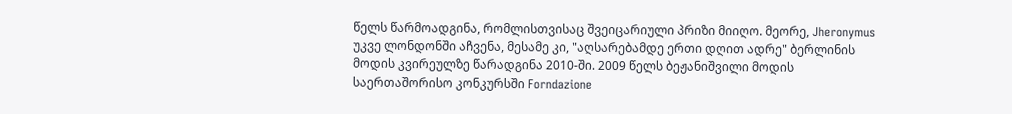წელს წარმოადგინა, რომლისთვისაც შვეიცარიული პრიზი მიიღო. მეორე, Jheronymus უკვე ლონდონში აჩვენა, მესამე კი, "აღსარებამდე ერთი დღით ადრე" ბერლინის მოდის კვირეულზე წარადგინა 2010-ში. 2009 წელს ბეჟანიშვილი მოდის საერთაშორისო კონკურსში Forndazione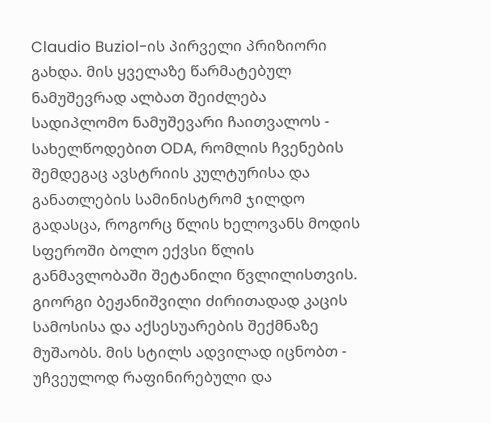Claudio Buziol-ის პირველი პრიზიორი გახდა. მის ყველაზე წარმატებულ ნამუშევრად ალბათ შეიძლება სადიპლომო ნამუშევარი ჩაითვალოს - სახელწოდებით ODA, რომლის ჩვენების შემდეგაც ავსტრიის კულტურისა და განათლების სამინისტრომ ჯილდო გადასცა, როგორც წლის ხელოვანს მოდის სფეროში ბოლო ექვსი წლის განმავლობაში შეტანილი წვლილისთვის.
გიორგი ბეჟანიშვილი ძირითადად კაცის სამოსისა და აქსესუარების შექმნაზე მუშაობს. მის სტილს ადვილად იცნობთ - უჩვეულოდ რაფინირებული და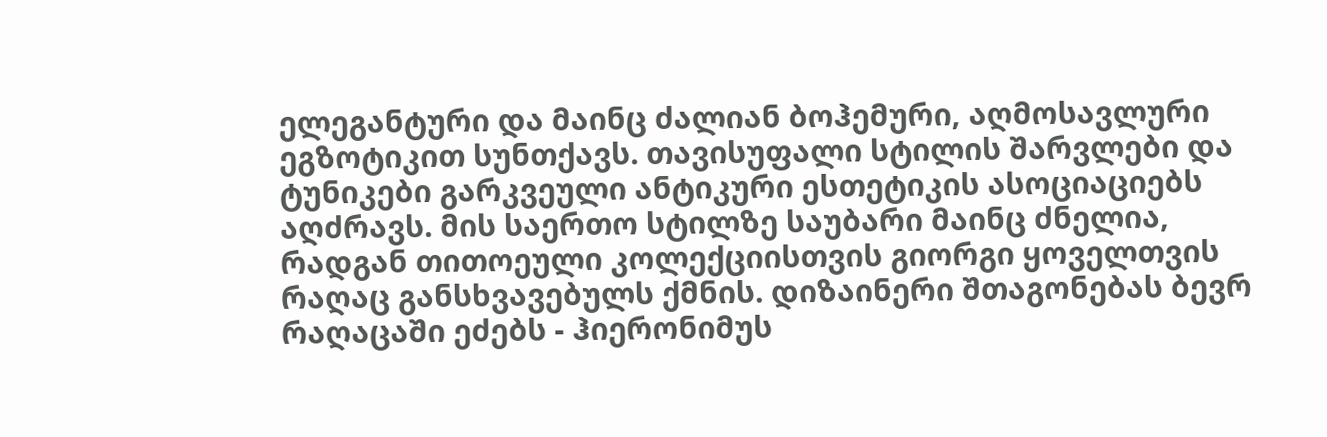ელეგანტური და მაინც ძალიან ბოჰემური, აღმოსავლური ეგზოტიკით სუნთქავს. თავისუფალი სტილის შარვლები და ტუნიკები გარკვეული ანტიკური ესთეტიკის ასოციაციებს აღძრავს. მის საერთო სტილზე საუბარი მაინც ძნელია, რადგან თითოეული კოლექციისთვის გიორგი ყოველთვის რაღაც განსხვავებულს ქმნის. დიზაინერი შთაგონებას ბევრ რაღაცაში ეძებს - ჰიერონიმუს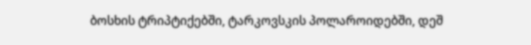ბოსხის ტრიპტიქებში, ტარკოვსკის პოლაროიდებში, დეშ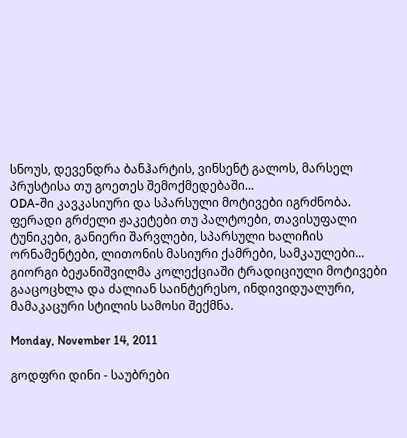სნოუს, დევენდრა ბანჰარტის, ვინსენტ გალოს, მარსელ პრუსტისა თუ გოეთეს შემოქმედებაში...
ODA-ში კავკასიური და სპარსული მოტივები იგრძნობა. ფერადი გრძელი ჟაკეტები თუ პალტოები, თავისუფალი ტუნიკები, განიერი შარვლები, სპარსული ხალიჩის ორნამენტები, ლითონის მასიური ქამრები, სამკაულები... გიორგი ბეჟანიშვილმა კოლექციაში ტრადიციული მოტივები გააცოცხლა და ძალიან საინტერესო, ინდივიდუალური, მამაკაცური სტილის სამოსი შექმნა.

Monday, November 14, 2011

გოდფრი დინი - საუბრები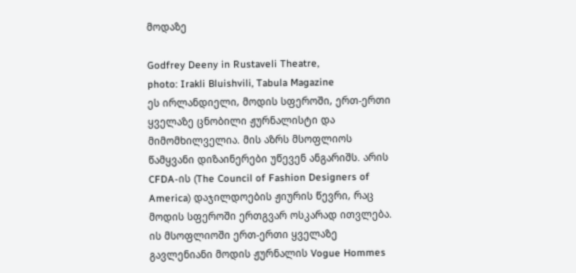მოდაზე

Godfrey Deeny in Rustaveli Theatre,
photo: Irakli Bluishvili, Tabula Magazine
ეს ირლანდიელი, მოდის სფეროში, ერთ-ერთი ყველაზე ცნობილი ჟურნალისტი და მიმომხილველია. მის აზრს მსოფლიოს წამყვანი დიზაინერები უწევენ ანგარიშს. არის CFDA-ის (The Council of Fashion Designers of America) დაჯილდოების ჟიურის წევრი, რაც მოდის სფეროში ერთგვარ ოსკარად ითვლება. ის მსოფლიოში ერთ-ერთი ყველაზე გავლენიანი მოდის ჟურნალის Vogue Hommes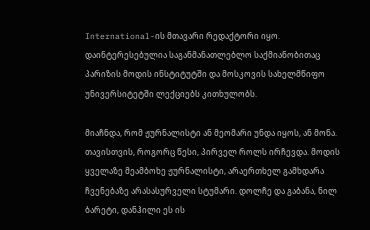International-ის მთავარი რედაქტორი იყო. დაინტერესებულია საგანმანათლებლო საქმიანობითაც პარიზის მოდის ინსტიტუტში და მოსკოვის სახელმწიფო უნივერსიტეტში ლექციებს კითხულობს.

მიაჩნდა, რომ ჟურნალისტი ან მეომარი უნდა იყოს, ან მონა. თავისთვის, როგორც წესი, პირველ როლს ირჩევდა. მოდის ყველაზე მეამბოხე ჟურნალისტი, არაერთხელ გამხდარა ჩვენებაზე არასასურველი სტუმარი. დოლჩე და გაბანა, ნილ ბარეტი, დანჰილი ეს ის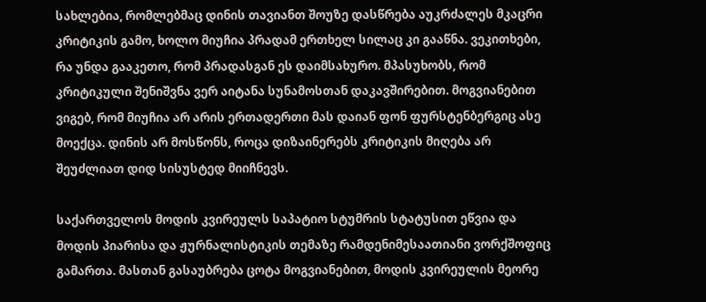სახლებია, რომლებმაც დინის თავიანთ შოუზე დასწრება აუკრძალეს მკაცრი კრიტიკის გამო, ხოლო მიუჩია პრადამ ერთხელ სილაც კი გააწნა. ვეკითხები, რა უნდა გააკეთო, რომ პრადასგან ეს დაიმსახურო. მპასუხობს, რომ კრიტიკული შენიშვნა ვერ აიტანა სუნამოსთან დაკავშირებით. მოგვიანებით ვიგებ, რომ მიუჩია არ არის ერთადერთი მას დაიან ფონ ფურსტენბერგიც ასე მოექცა. დინის არ მოსწონს, როცა დიზაინერებს კრიტიკის მიღება არ შეუძლიათ დიდ სისუსტედ მიიჩნევს.

საქართველოს მოდის კვირეულს საპატიო სტუმრის სტატუსით ეწვია და მოდის პიარისა და ჟურნალისტიკის თემაზე რამდენიმესაათიანი ვორქშოფიც გამართა. მასთან გასაუბრება ცოტა მოგვიანებით, მოდის კვირეულის მეორე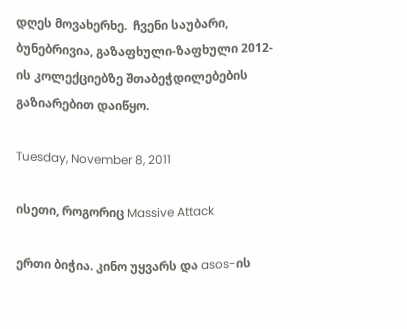დღეს მოვახერხე.  ჩვენი საუბარი, ბუნებრივია, გაზაფხული-ზაფხული 2012-ის კოლექციებზე შთაბეჭდილებების გაზიარებით დაიწყო.

Tuesday, November 8, 2011

ისეთი, როგორიც Massive Attack

ერთი ბიჭია. კინო უყვარს და asos-ის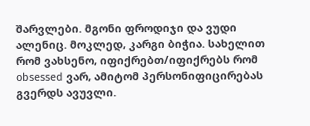შარვლები. მგონი ფროდიჯი და ვუდი ალენიც. მოკლედ, კარგი ბიჭია. სახელით რომ ვახსენო, იფიქრებთ/იფიქრებს რომ obsessed ვარ, ამიტომ პერსონიფიცირებას გვერდს ავუვლი.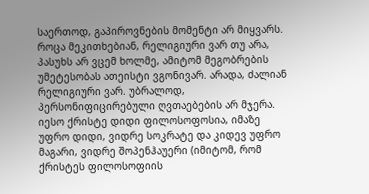საერთოდ, გაპიროვნების მომენტი არ მიყვარს. როცა მეკითხებიან, რელიგიური ვარ თუ არა, პასუხს არ ვცემ ხოლმე, ამიტომ მეგობრების უმეტესობას ათეისტი ვგონივარ. არადა, ძალიან რელიგიური ვარ. უბრალოდ, პერსონიფიცირებული ღვთაებების არ მჯერა. იესო ქრისტე დიდი ფილოსოფოსია, იმაზე უფრო დიდი, ვიდრე სოკრატე და კიდევ უფრო მაგარი, ვიდრე შოპენჰაუერი (იმიტომ, რომ ქრისტეს ფილოსოფიის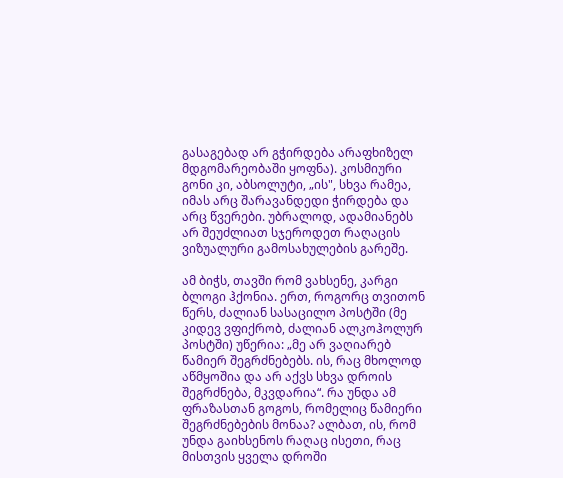გასაგებად არ გჭირდება არაფხიზელ მდგომარეობაში ყოფნა). კოსმიური გონი კი, აბსოლუტი, „ის", სხვა რამეა, იმას არც შარავანდედი ჭირდება და არც წვერები. უბრალოდ, ადამიანებს არ შეუძლიათ სჯეროდეთ რაღაცის ვიზუალური გამოსახულების გარეშე.

ამ ბიჭს, თავში რომ ვახსენე, კარგი ბლოგი ჰქონია. ერთ, როგორც თვითონ წერს, ძალიან სასაცილო პოსტში (მე კიდევ ვფიქრობ, ძალიან ალკოჰოლურ პოსტში) უწერია: „მე არ ვაღიარებ წამიერ შეგრძნებებს. ის, რაც მხოლოდ აწმყოშია და არ აქვს სხვა დროის შეგრძნება, მკვდარია“. რა უნდა ამ ფრაზასთან გოგოს, რომელიც წამიერი შეგრძნებების მონაა? ალბათ, ის, რომ უნდა გაიხსენოს რაღაც ისეთი, რაც მისთვის ყველა დროში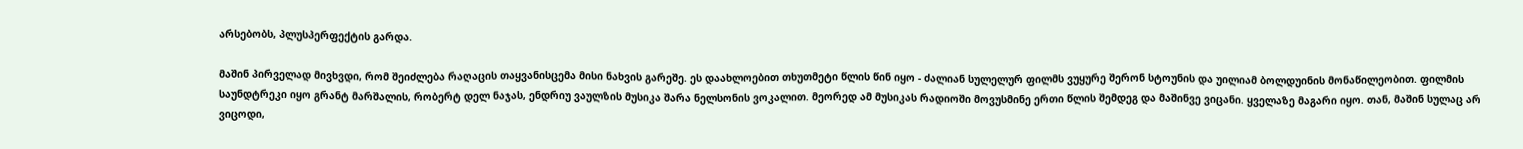არსებობს, პლუსპერფექტის გარდა.

მაშინ პირველად მივხვდი, რომ შეიძლება რაღაცის თაყვანისცემა მისი ნახვის გარეშე. ეს დაახლოებით თხუთმეტი წლის წინ იყო - ძალიან სულელურ ფილმს ვუყურე შერონ სტოუნის და უილიამ ბოლდუინის მონაწილეობით. ფილმის საუნდტრეკი იყო გრანტ მარშალის, რობერტ დელ ნაჯას, ენდრიუ ვაულზის მუსიკა შარა ნელსონის ვოკალით. მეორედ ამ მუსიკას რადიოში მოვუსმინე ერთი წლის შემდეგ და მაშინვე ვიცანი. ყველაზე მაგარი იყო. თან, მაშინ სულაც არ ვიცოდი,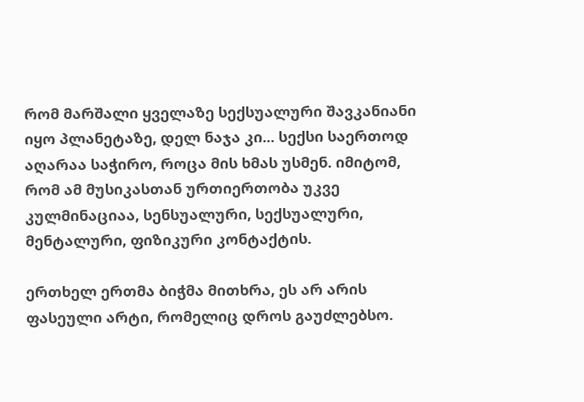რომ მარშალი ყველაზე სექსუალური შავკანიანი იყო პლანეტაზე, დელ ნაჯა კი... სექსი საერთოდ აღარაა საჭირო, როცა მის ხმას უსმენ. იმიტომ, რომ ამ მუსიკასთან ურთიერთობა უკვე კულმინაციაა, სენსუალური, სექსუალური, მენტალური, ფიზიკური კონტაქტის.

ერთხელ ერთმა ბიჭმა მითხრა, ეს არ არის ფასეული არტი, რომელიც დროს გაუძლებსო.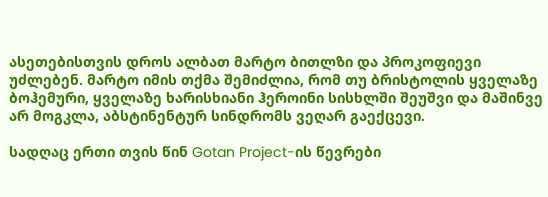ასეთებისთვის დროს ალბათ მარტო ბითლზი და პროკოფიევი უძლებენ. მარტო იმის თქმა შემიძლია, რომ თუ ბრისტოლის ყველაზე ბოჰემური, ყველაზე ხარისხიანი ჰეროინი სისხლში შეუშვი და მაშინვე არ მოგკლა, აბსტინენტურ სინდრომს ვეღარ გაექცევი.

სადღაც ერთი თვის წინ Gotan Project-ის წევრები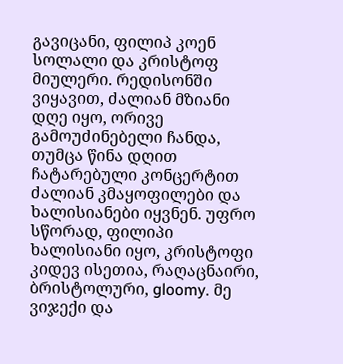გავიცანი, ფილიპ კოენ სოლალი და კრისტოფ მიულერი. რედისონში ვიყავით, ძალიან მზიანი დღე იყო, ორივე გამოუძინებელი ჩანდა, თუმცა წინა დღით ჩატარებული კონცერტით ძალიან კმაყოფილები და ხალისიანები იყვნენ. უფრო სწორად, ფილიპი ხალისიანი იყო, კრისტოფი კიდევ ისეთია, რაღაცნაირი, ბრისტოლური, gloomy. მე ვიჯექი და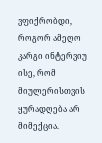ვფიქრობდი, როგორ ამეღო კარგი ინტერვიუ ისე, რომ მიულერისთვის ყურადღება არ მიმექცია.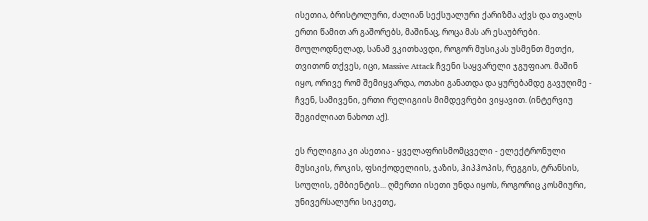ისეთია, ბრისტოლური, ძალიან სექსუალური ქარიზმა აქვს და თვალს ერთი წამით არ გაშორებს, მაშინაც, როცა მას არ ესაუბრები. მოულოდნელად, სანამ ვკითხავდი, როგორ მუსიკას უსმენთ მეთქი, თვითონ თქვეს, იცი, Massive Attack ჩვენი საყვარელი ჯგუფიაო. მაშინ იყო, ორივე რომ შემიყვარდა, ოთახი განათდა და ყურებამდე გავუღიმე - ჩვენ, სამივენი, ერთი რელიგიის მიმდევრები ვიყავით. (ინტერვიუ შეგიძლიათ ნახოთ აქ).

ეს რელიგია კი ასეთია - ყველაფრისმომცველი - ელექტრონული მუსიკის, როკის, ფსიქოდელიის, ჯაზის, ჰიპჰოპის, რეგგის, ტრანსის, სოულის, ემბიენტის... ღმერთი ისეთი უნდა იყოს, როგორიც კოსმიური, უნივერსალური სიკეთე,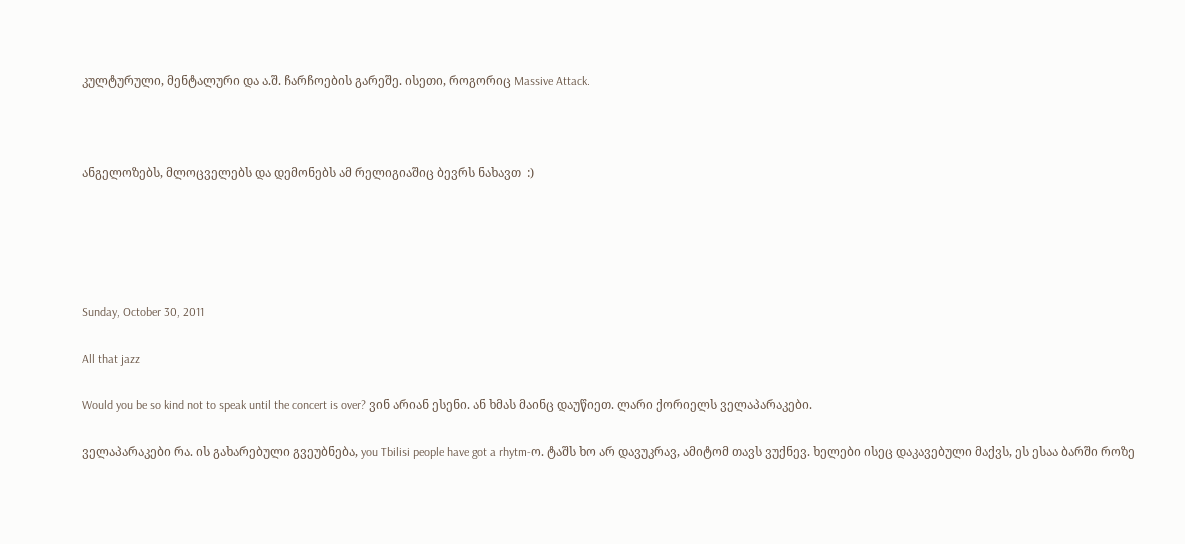კულტურული, მენტალური და ა.შ. ჩარჩოების გარეშე. ისეთი, როგორიც Massive Attack.



ანგელოზებს, მლოცველებს და დემონებს ამ რელიგიაშიც ბევრს ნახავთ  :)





Sunday, October 30, 2011

All that jazz

Would you be so kind not to speak until the concert is over? ვინ არიან ესენი. ან ხმას მაინც დაუწიეთ. ლარი ქორიელს ველაპარაკები.

ველაპარაკები რა. ის გახარებული გვეუბნება, you Tbilisi people have got a rhytm-ო. ტაშს ხო არ დავუკრავ, ამიტომ თავს ვუქნევ. ხელები ისეც დაკავებული მაქვს, ეს ესაა ბარში როზე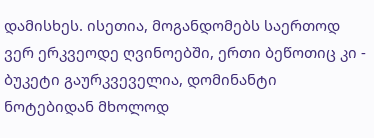დამისხეს. ისეთია, მოგანდომებს საერთოდ ვერ ერკვეოდე ღვინოებში, ერთი ბეწოთიც კი - ბუკეტი გაურკვეველია, დომინანტი ნოტებიდან მხოლოდ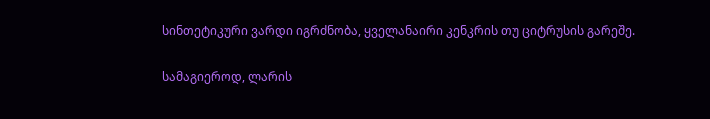სინთეტიკური ვარდი იგრძნობა, ყველანაირი კენკრის თუ ციტრუსის გარეშე.

სამაგიეროდ, ლარის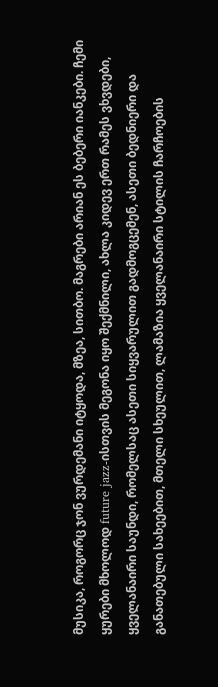მუსიკა, როგორც ჯონ ვურდემანი იტყოდა, მზეა, სითბო. მაგრები არიან ეს ბებერი იანკები. ჩემი ყურები მხოლოდ future jazz-ისთვის მეგონა იყო შექმნილი, ახლა კიდევ ერთ რამეს ვხვდები, ყველანაირი საუნდი, რომელსაც ასეთი სიყვარულით გადმოგცემენ, ასეთი ბედნიერი და განათებული სახეებით, მთელი სხეულით, ლამაზია ყველანაირი სტილის ჩარჩოების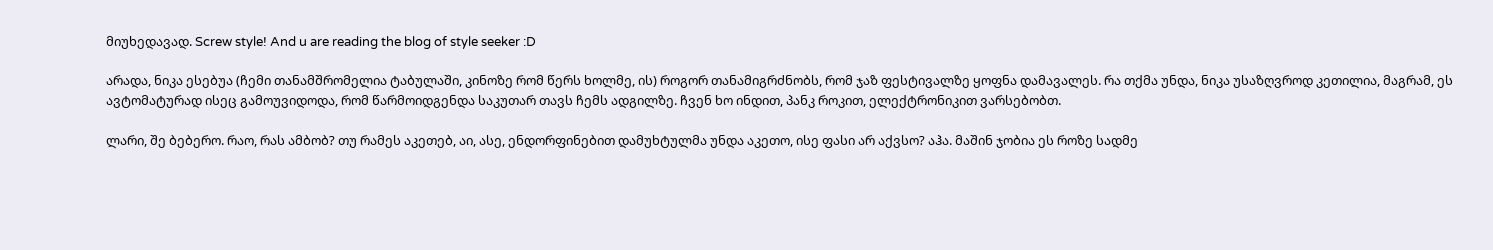მიუხედავად. Screw style! And u are reading the blog of style seeker :D

არადა, ნიკა ესებუა (ჩემი თანამშრომელია ტაბულაში, კინოზე რომ წერს ხოლმე, ის) როგორ თანამიგრძნობს, რომ ჯაზ ფესტივალზე ყოფნა დამავალეს. რა თქმა უნდა, ნიკა უსაზღვროდ კეთილია, მაგრამ, ეს ავტომატურად ისეც გამოუვიდოდა, რომ წარმოიდგენდა საკუთარ თავს ჩემს ადგილზე. ჩვენ ხო ინდით, პანკ როკით, ელექტრონიკით ვარსებობთ.

ლარი, შე ბებერო. რაო, რას ამბობ? თუ რამეს აკეთებ, აი, ასე, ენდორფინებით დამუხტულმა უნდა აკეთო, ისე ფასი არ აქვსო? აჰა. მაშინ ჯობია ეს როზე სადმე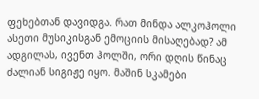ფეხებთან დავიდგა. რათ მინდა ალკოჰოლი ასეთი მუსიკისგან ემოციის მისაღებად? ამ ადგილას, ივენთ ჰოლში, ორი დღის წინაც ძალიან სიგიჟე იყო. მაშინ სკამები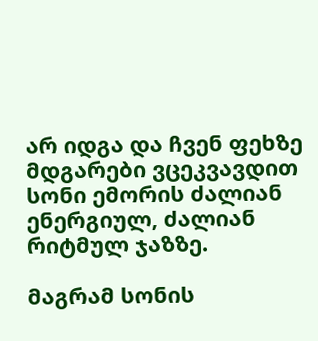არ იდგა და ჩვენ ფეხზე  მდგარები ვცეკვავდით სონი ემორის ძალიან ენერგიულ, ძალიან რიტმულ ჯაზზე.

მაგრამ სონის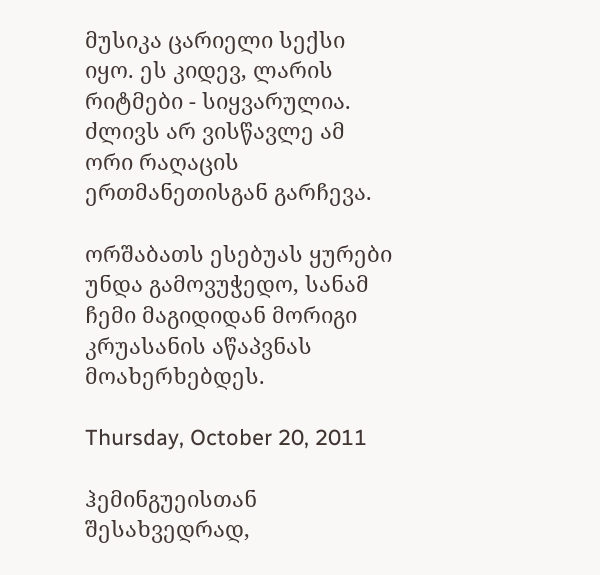მუსიკა ცარიელი სექსი იყო. ეს კიდევ, ლარის რიტმები - სიყვარულია. ძლივს არ ვისწავლე ამ ორი რაღაცის ერთმანეთისგან გარჩევა.

ორშაბათს ესებუას ყურები უნდა გამოვუჭედო, სანამ ჩემი მაგიდიდან მორიგი კრუასანის აწაპვნას მოახერხებდეს.

Thursday, October 20, 2011

ჰემინგუეისთან შესახვედრად,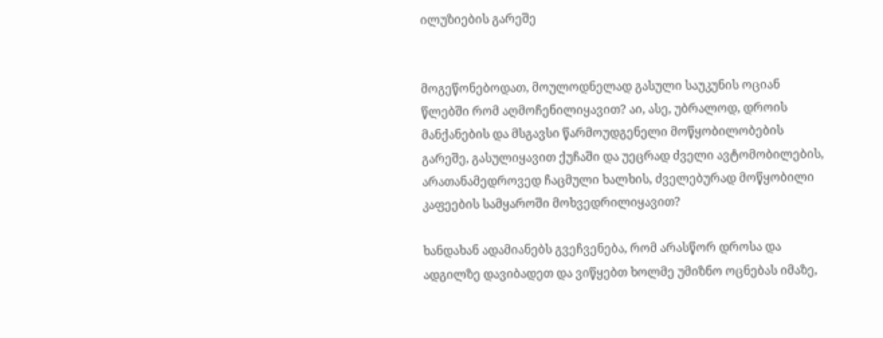ილუზიების გარეშე


მოგეწონებოდათ, მოულოდნელად გასული საუკუნის ოციან წლებში რომ აღმოჩენილიყავით? აი, ასე, უბრალოდ, დროის მანქანების და მსგავსი წარმოუდგენელი მოწყობილობების გარეშე, გასულიყავით ქუჩაში და უეცრად ძველი ავტომობილების, არათანამედროვედ ჩაცმული ხალხის, ძველებურად მოწყობილი კაფეების სამყაროში მოხვედრილიყავით?

ხანდახან ადამიანებს გვეჩვენება, რომ არასწორ დროსა და ადგილზე დავიბადეთ და ვიწყებთ ხოლმე უმიზნო ოცნებას იმაზე,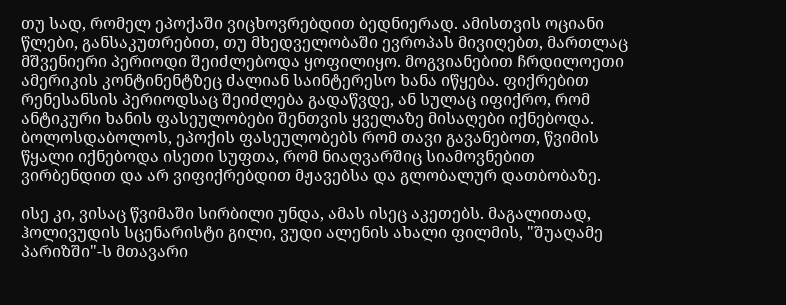თუ სად, რომელ ეპოქაში ვიცხოვრებდით ბედნიერად. ამისთვის ოციანი წლები, განსაკუთრებით, თუ მხედველობაში ევროპას მივიღებთ, მართლაც მშვენიერი პერიოდი შეიძლებოდა ყოფილიყო. მოგვიანებით ჩრდილოეთი ამერიკის კონტინენტზეც ძალიან საინტერესო ხანა იწყება. ფიქრებით რენესანსის პერიოდსაც შეიძლება გადაწვდე, ან სულაც იფიქრო, რომ ანტიკური ხანის ფასეულობები შენთვის ყველაზე მისაღები იქნებოდა. ბოლოსდაბოლოს, ეპოქის ფასეულობებს რომ თავი გავანებოთ, წვიმის წყალი იქნებოდა ისეთი სუფთა, რომ ნიაღვარშიც სიამოვნებით ვირბენდით და არ ვიფიქრებდით მჟავებსა და გლობალურ დათბობაზე.

ისე კი, ვისაც წვიმაში სირბილი უნდა, ამას ისეც აკეთებს. მაგალითად, ჰოლივუდის სცენარისტი გილი, ვუდი ალენის ახალი ფილმის, "შუაღამე პარიზში"-ს მთავარი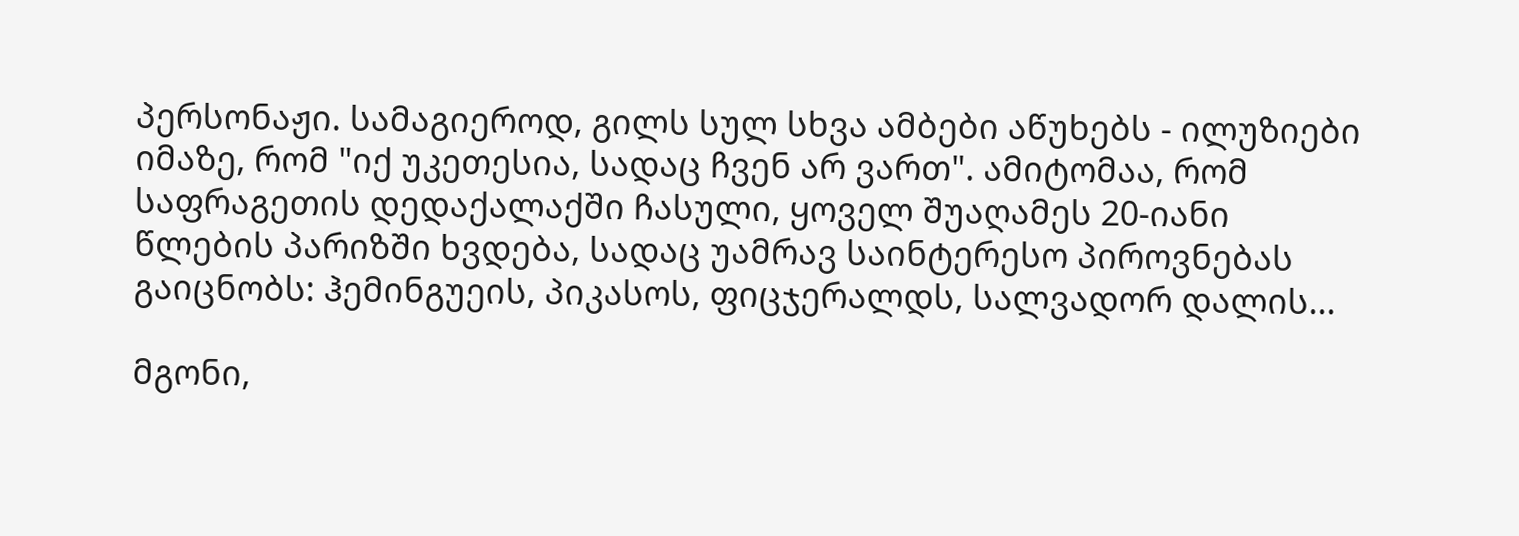პერსონაჟი. სამაგიეროდ, გილს სულ სხვა ამბები აწუხებს - ილუზიები იმაზე, რომ "იქ უკეთესია, სადაც ჩვენ არ ვართ". ამიტომაა, რომ საფრაგეთის დედაქალაქში ჩასული, ყოველ შუაღამეს 20-იანი წლების პარიზში ხვდება, სადაც უამრავ საინტერესო პიროვნებას გაიცნობს: ჰემინგუეის, პიკასოს, ფიცჯერალდს, სალვადორ დალის...

მგონი,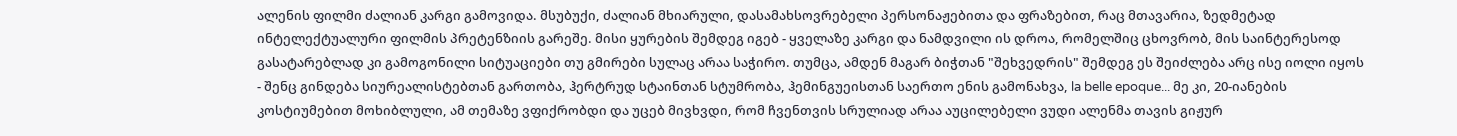ალენის ფილმი ძალიან კარგი გამოვიდა. მსუბუქი, ძალიან მხიარული, დასამახსოვრებელი პერსონაჟებითა და ფრაზებით, რაც მთავარია, ზედმეტად ინტელექტუალური ფილმის პრეტენზიის გარეშე. მისი ყურების შემდეგ იგებ - ყველაზე კარგი და ნამდვილი ის დროა, რომელშიც ცხოვრობ, მის საინტერესოდ გასატარებლად კი გამოგონილი სიტუაციები თუ გმირები სულაც არაა საჭირო. თუმცა, ამდენ მაგარ ბიჭთან "შეხვედრის" შემდეგ ეს შეიძლება არც ისე იოლი იყოს - შენც გინდება სიურეალისტებთან გართობა, ჰერტრუდ სტაინთან სტუმრობა, ჰემინგუეისთან საერთო ენის გამონახვა, la belle epoque... მე კი, 20-იანების კოსტიუმებით მოხიბლული, ამ თემაზე ვფიქრობდი და უცებ მივხვდი, რომ ჩვენთვის სრულიად არაა აუცილებელი ვუდი ალენმა თავის გიჟურ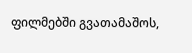ფილმებში გვათამაშოს,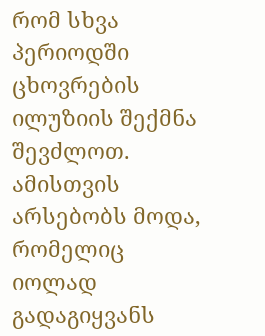რომ სხვა პერიოდში ცხოვრების ილუზიის შექმნა შევძლოთ. ამისთვის არსებობს მოდა, რომელიც იოლად გადაგიყვანს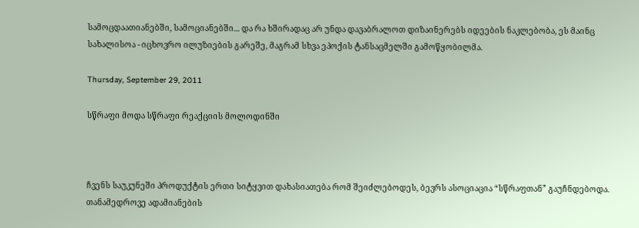სამოცდაათიანებში, სამოციანებში... და რა ხშირადაც არ უნდა დავაბრალოთ დიზაინერებს იდეების ნაკლებობა, ეს მაინც სახალისოა - იცხოვრო ილუზიების გარეშე, მაგრამ სხვა ეპოქის ტანსაცმელში გამოწყობილმა.

Thursday, September 29, 2011

სწრაფი მოდა სწრაფი რეაქციის მოლოდინში



ჩვენს საუკუნეში პროდუქტის ერთი სიტყვით დახასიათება რომ შეიძლებოდეს, ბევრს ასოციაცია “სწრაფთან” გაუჩნდებოდა. თანამედროვე ადამიანების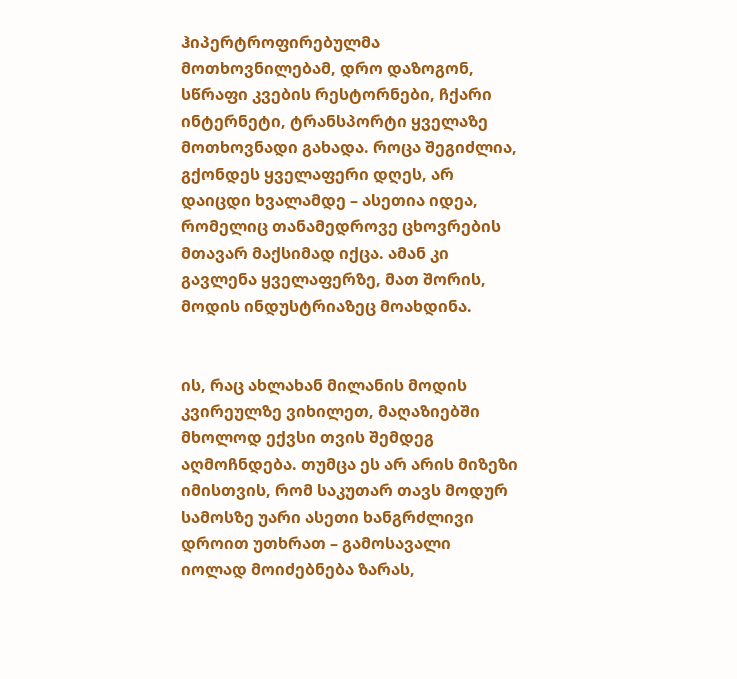ჰიპერტროფირებულმა მოთხოვნილებამ, დრო დაზოგონ, სწრაფი კვების რესტორნები, ჩქარი ინტერნეტი, ტრანსპორტი ყველაზე მოთხოვნადი გახადა. როცა შეგიძლია, გქონდეს ყველაფერი დღეს, არ დაიცდი ხვალამდე – ასეთია იდეა, რომელიც თანამედროვე ცხოვრების მთავარ მაქსიმად იქცა. ამან კი გავლენა ყველაფერზე, მათ შორის, მოდის ინდუსტრიაზეც მოახდინა.


ის, რაც ახლახან მილანის მოდის კვირეულზე ვიხილეთ, მაღაზიებში მხოლოდ ექვსი თვის შემდეგ აღმოჩნდება. თუმცა ეს არ არის მიზეზი იმისთვის, რომ საკუთარ თავს მოდურ სამოსზე უარი ასეთი ხანგრძლივი დროით უთხრათ – გამოსავალი იოლად მოიძებნება ზარას,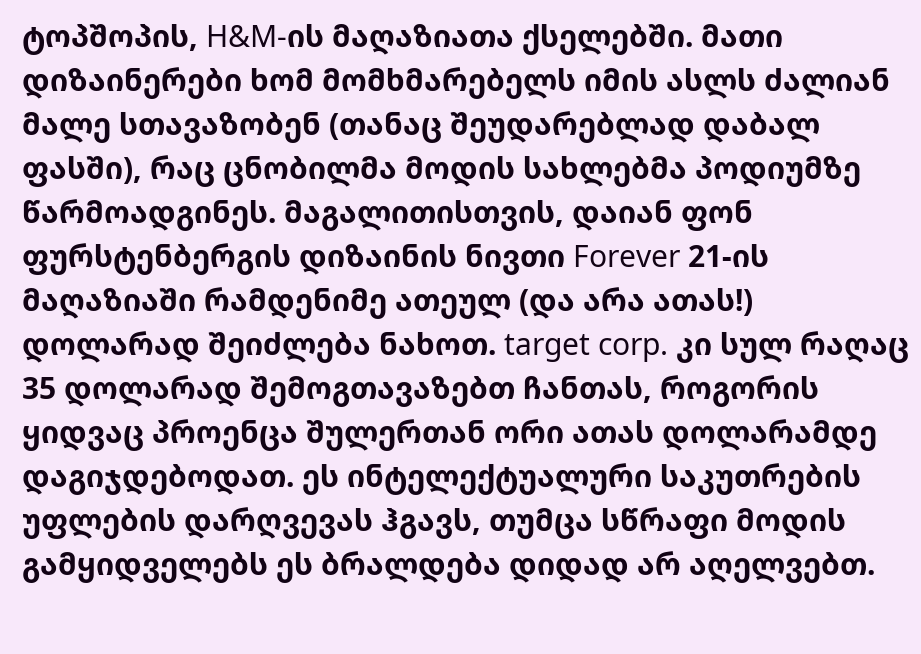ტოპშოპის, H&M-ის მაღაზიათა ქსელებში. მათი დიზაინერები ხომ მომხმარებელს იმის ასლს ძალიან მალე სთავაზობენ (თანაც შეუდარებლად დაბალ ფასში), რაც ცნობილმა მოდის სახლებმა პოდიუმზე წარმოადგინეს. მაგალითისთვის, დაიან ფონ ფურსტენბერგის დიზაინის ნივთი Forever 21-ის მაღაზიაში რამდენიმე ათეულ (და არა ათას!) დოლარად შეიძლება ნახოთ. target corp. კი სულ რაღაც 35 დოლარად შემოგთავაზებთ ჩანთას, როგორის ყიდვაც პროენცა შულერთან ორი ათას დოლარამდე დაგიჯდებოდათ. ეს ინტელექტუალური საკუთრების უფლების დარღვევას ჰგავს, თუმცა სწრაფი მოდის გამყიდველებს ეს ბრალდება დიდად არ აღელვებთ.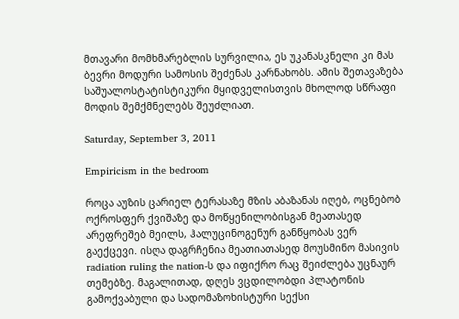მთავარი მომხმარებლის სურვილია, ეს უკანასკნელი კი მას ბევრი მოდური სამოსის შეძენას კარნახობს. ამის შეთავაზება საშუალოსტატისტიკური მყიდველისთვის მხოლოდ სწრაფი მოდის შემქმნელებს შეუძლიათ.

Saturday, September 3, 2011

Empiricism in the bedroom

როცა აუზის ცარიელ ტერასაზე მზის აბაზანას იღებ, ოცნებობ ოქროსფერ ქვიშაზე და მოწყენილობისგან მეათასედ არეფრეშებ მეილს, ჰალუცინოგენურ განწყობას ვერ გაექცევი. ისღა დაგრჩენია მეათიათასედ მოუსმინო მასივის radiation ruling the nation-ს და იფიქრო რაც შეიძლება უცნაურ თემებზე. მაგალითად, დღეს ვცდილობდი პლატონის გამოქვაბული და სადომაზოხისტური სექსი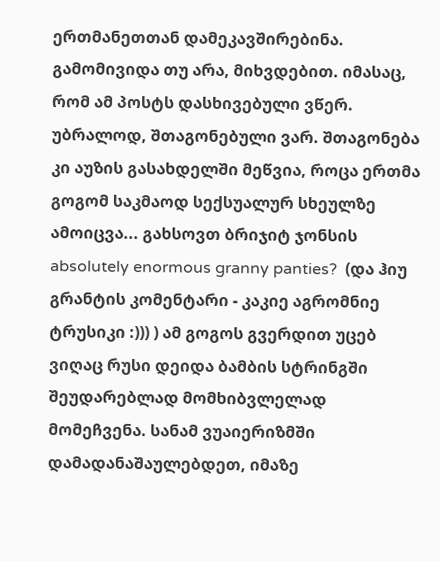ერთმანეთთან დამეკავშირებინა. გამომივიდა თუ არა, მიხვდებით. იმასაც, რომ ამ პოსტს დასხივებული ვწერ. უბრალოდ, შთაგონებული ვარ. შთაგონება კი აუზის გასახდელში მეწვია, როცა ერთმა გოგომ საკმაოდ სექსუალურ სხეულზე ამოიცვა... გახსოვთ ბრიჯიტ ჯონსის absolutely enormous granny panties?  (და ჰიუ გრანტის კომენტარი - კაკიე აგრომნიე ტრუსიკი :))) ) ამ გოგოს გვერდით უცებ ვიღაც რუსი დეიდა ბამბის სტრინგში შეუდარებლად მომხიბვლელად მომეჩვენა. სანამ ვუაიერიზმში დამადანაშაულებდეთ, იმაზე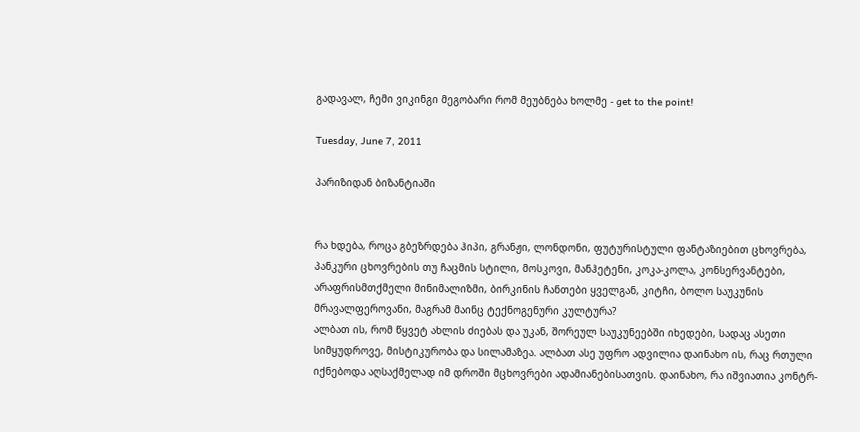გადავალ, ჩემი ვიკინგი მეგობარი რომ მეუბნება ხოლმე - get to the point!

Tuesday, June 7, 2011

პარიზიდან ბიზანტიაში


რა ხდება, როცა გბეზრდება ჰიპი, გრანჟი, ლონდონი, ფუტურისტული ფანტაზიებით ცხოვრება, პანკური ცხოვრების თუ ჩაცმის სტილი, მოსკოვი, მანჰეტენი, კოკა-კოლა, კონსერვანტები, არაფრისმთქმელი მინიმალიზმი, ბირკინის ჩანთები ყველგან, კიტჩი, ბოლო საუკუნის მრავალფეროვანი, მაგრამ მაინც ტექნოგენური კულტურა?
ალბათ ის, რომ წყვეტ ახლის ძიებას და უკან, შორეულ საუკუნეებში იხედები, სადაც ასეთი სიმყუდროვე, მისტიკურობა და სილამაზეა. ალბათ ასე უფრო ადვილია დაინახო ის, რაც რთული იქნებოდა აღსაქმელად იმ დროში მცხოვრები ადამიანებისათვის. დაინახო, რა იშვიათია კონტრ-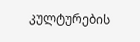კულტურების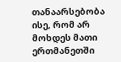თანაარსებობა ისე, რომ არ მოხდეს მათი ერთმანეთში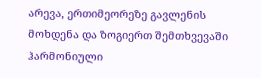არევა, ერთიმეორეზე გავლენის მოხდენა და ზოგიერთ შემთხვევაში ჰარმონიული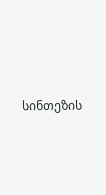სინთეზის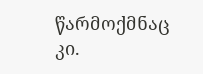წარმოქმნაც კი.